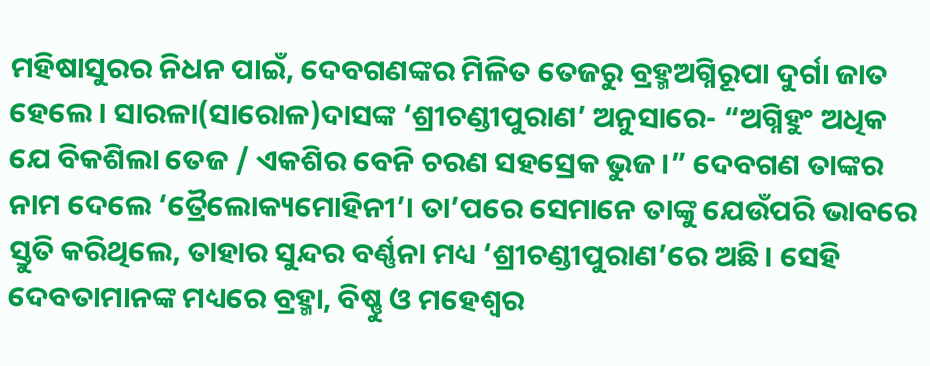ମହିଷାସୁରର ନିଧନ ପାଇଁ, ଦେବଗଣଙ୍କର ମିଳିତ ତେଜରୁ ବ୍ରହ୍ମଅଗ୍ନିରୂପା ଦୁର୍ଗା ଜାତ ହେଲେ। ସାରଳା(ସାରୋଳ)ଦାସଙ୍କ ‘ଶ୍ରୀଚଣ୍ଡୀପୁରାଣ’ ଅନୁସାରେ- “ଅଗ୍ନିହୁଂ ଅଧିକ ଯେ ବିକଶିଲା ତେଜ / ଏକଶିର ବେନି ଚରଣ ସହସ୍ରେକ ଭୁଜ।” ଦେବଗଣ ତାଙ୍କର ନାମ ଦେଲେ ‘ତ୍ରୈଲୋକ୍ୟମୋହିନୀ’। ତା’ପରେ ସେମାନେ ତାଙ୍କୁ ଯେଉଁପରି ଭାବରେ ସ୍ତୁତି କରିଥିଲେ, ତାହାର ସୁନ୍ଦର ବର୍ଣ୍ଣନା ମଧ୍ୟ ‘ଶ୍ରୀଚଣ୍ଡୀପୁରାଣ’ରେ ଅଛି। ସେହି ଦେବତାମାନଙ୍କ ମଧ୍ୟରେ ବ୍ରହ୍ମା, ବିଷ୍ଣୁ ଓ ମହେଶ୍ୱର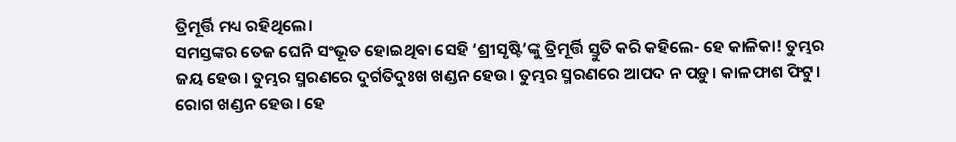ତ୍ରିମୂର୍ତ୍ତି ମଧ୍ୟ ରହିଥିଲେ।
ସମସ୍ତଙ୍କର ତେଜ ଘେନି ସଂଭୂତ ହୋଇଥିବା ସେହି ‘ଶ୍ରୀସୃଷ୍ଟି’ଙ୍କୁ ତ୍ରିମୂର୍ତ୍ତି ସ୍ତୁତି କରି କହିଲେ- ହେ କାଳିକା! ତୁମ୍ଭର ଜୟ ହେଉ। ତୁମ୍ଭର ସ୍ମରଣରେ ଦୁର୍ଗତିଦୁଃଖ ଖଣ୍ଡନ ହେଉ। ତୁମ୍ଭର ସ୍ମରଣରେ ଆପଦ ନ ପଡ଼ୁ। କାଳଫାଶ ଫିଟୁ। ରୋଗ ଖଣ୍ଡନ ହେଉ। ହେ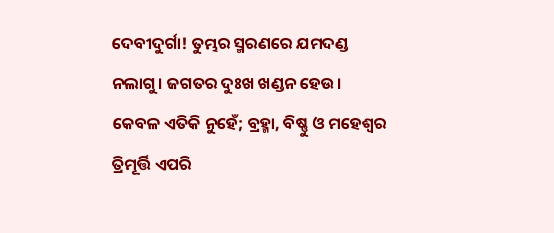ଦେବୀଦୁର୍ଗା! ତୁମ୍ଭର ସ୍ମରଣରେ ଯମଦଣ୍ଡ ନଲାଗୁ। ଜଗତର ଦୁଃଖ ଖଣ୍ଡନ ହେଉ।
କେବଳ ଏତିକି ନୁହେଁ; ବ୍ରହ୍ମା, ବିଷ୍ଣୁ ଓ ମହେଶ୍ୱର ତ୍ରିମୂର୍ତ୍ତି ଏପରି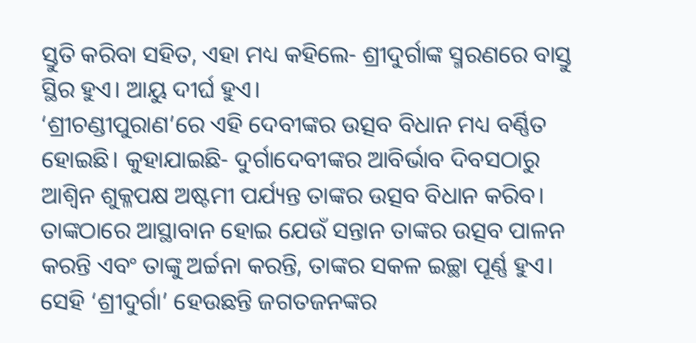ସ୍ତୁତି କରିବା ସହିତ, ଏହା ମଧ୍ୟ କହିଲେ- ଶ୍ରୀଦୁର୍ଗାଙ୍କ ସ୍ମରଣରେ ବାସ୍ତୁ ସ୍ଥିର ହୁଏ। ଆୟୁ ଦୀର୍ଘ ହୁଏ।
‘ଶ୍ରୀଚଣ୍ଡୀପୁରାଣ’ରେ ଏହି ଦେବୀଙ୍କର ଉତ୍ସବ ବିଧାନ ମଧ୍ୟ ବର୍ଣ୍ଣିତ ହୋଇଛି। କୁହାଯାଇଛି- ଦୁର୍ଗାଦେବୀଙ୍କର ଆବିର୍ଭାବ ଦିବସଠାରୁ ଆଶ୍ୱିନ ଶୁକ୍ଳପକ୍ଷ ଅଷ୍ଟମୀ ପର୍ଯ୍ୟନ୍ତ ତାଙ୍କର ଉତ୍ସବ ବିଧାନ କରିବ। ତାଙ୍କଠାରେ ଆସ୍ଥାବାନ ହୋଇ ଯେଉଁ ସନ୍ତାନ ତାଙ୍କର ଉତ୍ସବ ପାଳନ କରନ୍ତି ଏବଂ ତାଙ୍କୁ ଅର୍ଚ୍ଚନା କରନ୍ତି, ତାଙ୍କର ସକଳ ଇଚ୍ଛା ପୂର୍ଣ୍ଣ ହୁଏ। ସେହି ‘ଶ୍ରୀଦୁର୍ଗା’ ହେଉଛନ୍ତି ଜଗତଜନଙ୍କର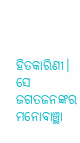ହିତକାରିଣୀ। ସେ ଜଗତଜନଙ୍କର ମନୋବାଞ୍ଛା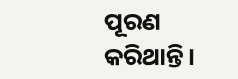ପୂରଣ କରିଥାନ୍ତି।